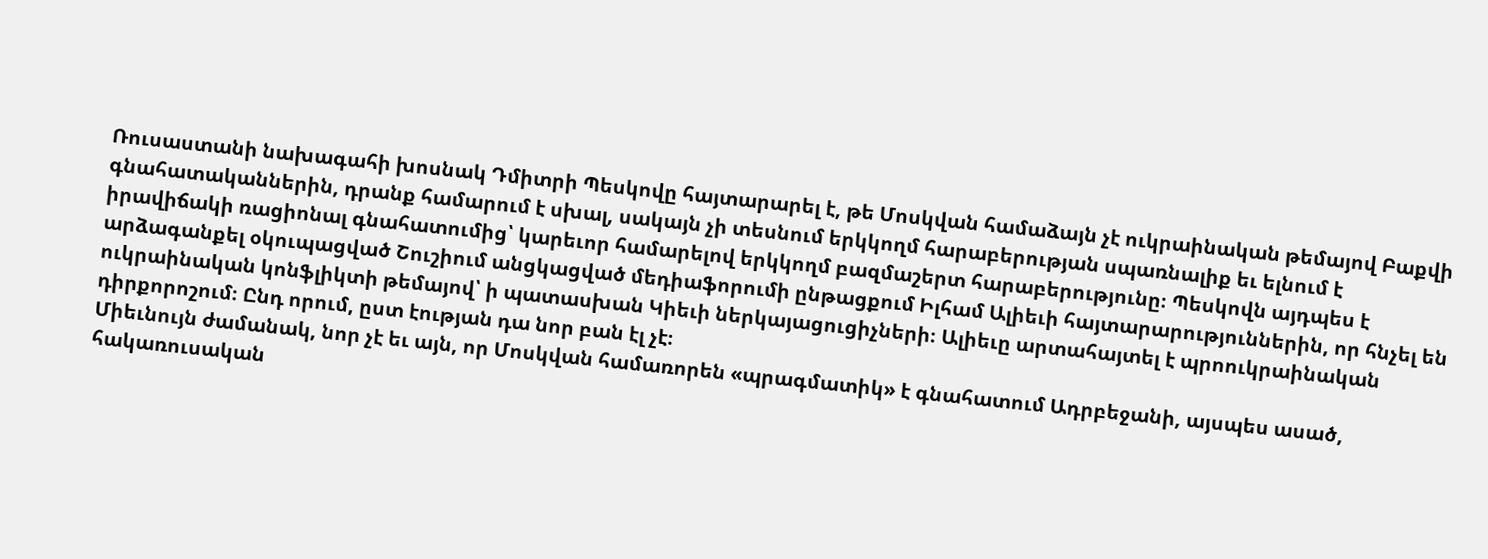Ռուսաստանի նախագահի խոսնակ Դմիտրի Պեսկովը հայտարարել է, թե Մոսկվան համաձայն չէ ուկրաինական թեմայով Բաքվի գնահատականներին, դրանք համարում է սխալ, սակայն չի տեսնում երկկողմ հարաբերության սպառնալիք եւ ելնում է իրավիճակի ռացիոնալ գնահատումից՝ կարեւոր համարելով երկկողմ բազմաշերտ հարաբերությունը։ Պեսկովն այդպես է արձագանքել օկուպացված Շուշիում անցկացված մեդիաֆորումի ընթացքում Իլհամ Ալիեւի հայտարարություններին, որ հնչել են ուկրաինական կոնֆլիկտի թեմայով՝ ի պատասխան Կիեւի ներկայացուցիչների։ Ալիեւը արտահայտել է պրոուկրաինական դիրքորոշում։ Ընդ որում, ըստ էության դա նոր բան էլ չէ։
Միեւնույն ժամանակ, նոր չէ եւ այն, որ Մոսկվան համառորեն «պրագմատիկ» է գնահատում Ադրբեջանի, այսպես ասած, հակառուսական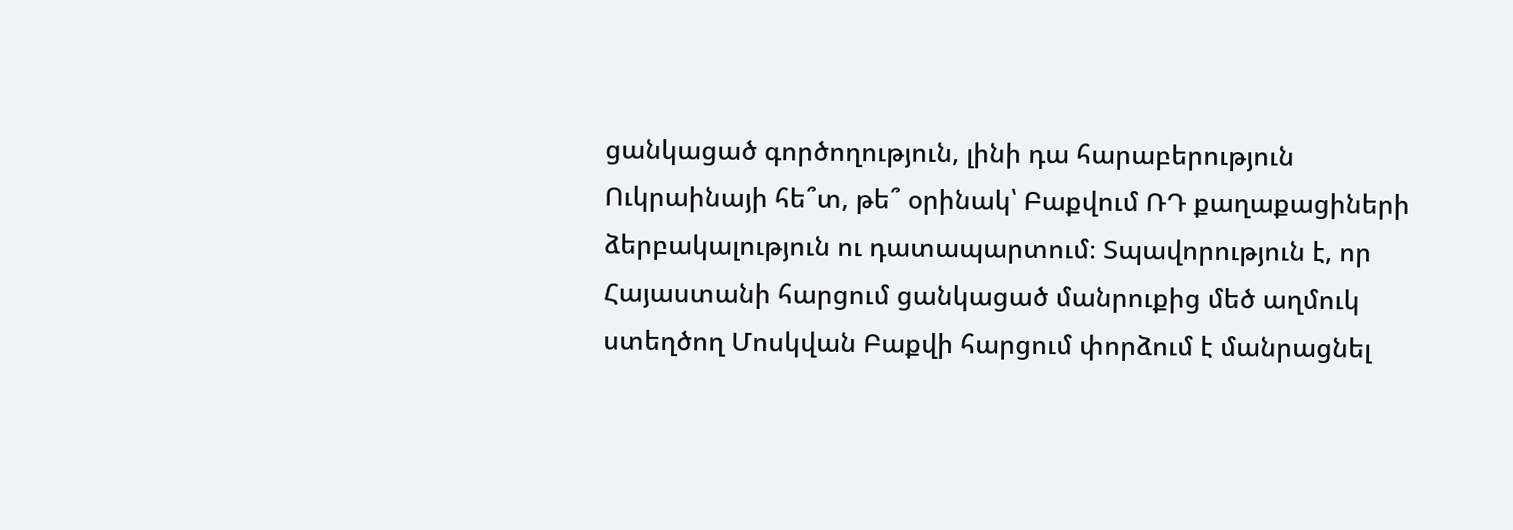ցանկացած գործողություն, լինի դա հարաբերություն Ուկրաինայի հե՞տ, թե՞ օրինակ՝ Բաքվում ՌԴ քաղաքացիների ձերբակալություն ու դատապարտում։ Տպավորություն է, որ Հայաստանի հարցում ցանկացած մանրուքից մեծ աղմուկ ստեղծող Մոսկվան Բաքվի հարցում փորձում է մանրացնել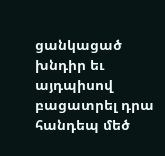ցանկացած խնդիր եւ այդպիսով բացատրել դրա հանդեպ մեծ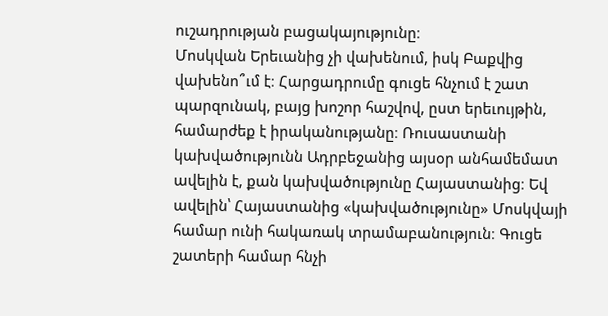ուշադրության բացակայությունը։
Մոսկվան Երեւանից չի վախենում, իսկ Բաքվից վախենո՞ւմ է։ Հարցադրումը գուցե հնչում է շատ պարզունակ, բայց խոշոր հաշվով, ըստ երեւույթին, համարժեք է իրականությանը։ Ռուսաստանի կախվածությունն Ադրբեջանից այսօր անհամեմատ ավելին է, քան կախվածությունը Հայաստանից։ Եվ ավելին՝ Հայաստանից «կախվածությունը» Մոսկվայի համար ունի հակառակ տրամաբանություն։ Գուցե շատերի համար հնչի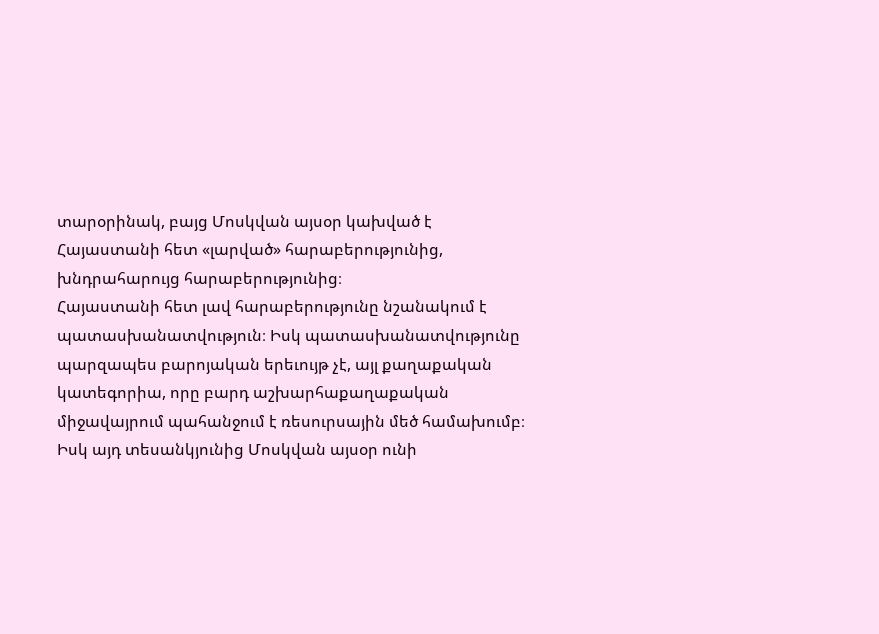տարօրինակ, բայց Մոսկվան այսօր կախված է Հայաստանի հետ «լարված» հարաբերությունից, խնդրահարույց հարաբերությունից։
Հայաստանի հետ լավ հարաբերությունը նշանակում է պատասխանատվություն։ Իսկ պատասխանատվությունը պարզապես բարոյական երեւույթ չէ, այլ քաղաքական կատեգորիա, որը բարդ աշխարհաքաղաքական միջավայրում պահանջում է ռեսուրսային մեծ համախումբ։ Իսկ այդ տեսանկյունից Մոսկվան այսօր ունի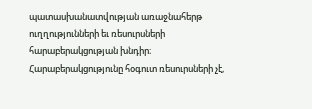պատասխանատվության առաջնահերթ ուղղությունների եւ ռեսուրսների հարաբերակցության խնդիր։ Հարաբերակցությունը հօգուտ ռեսուրսների չէ,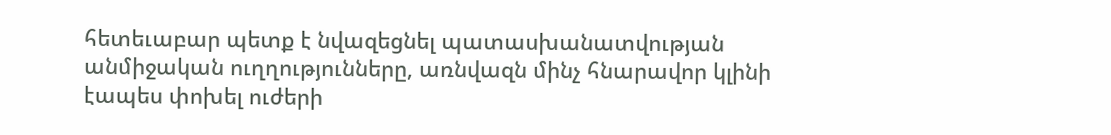հետեւաբար պետք է նվազեցնել պատասխանատվության անմիջական ուղղությունները, առնվազն մինչ հնարավոր կլինի էապես փոխել ուժերի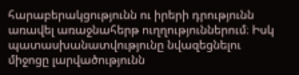հարաբերակցությունն ու իրերի դրությունն առավել առաջնահերթ ուղղություններում։ Իսկ պատասխանատվությունը նվազեցնելու միջոցը լարվածությունն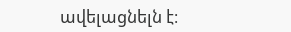ավելացնելն է։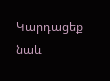Կարդացեք նաև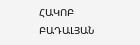ՀԱԿՈԲ ԲԱԴԱԼՅԱՆ